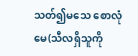သတ်၍မသေ စောလုံမေ(သီလရှိသူကို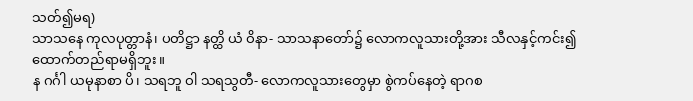သတ်၍မရ)
သာသနေ ကုလပုတ္တာနံ၊ ပတိဋ္ဌာ နတ္ထိ ယံ ဝိနာ- သာသနာတော်၌ လောကလူသားတို့အား သီလနှင့်ကင်း၍ထောက်တည်ရာမရှိဘူး။
န ဂင်္ဂါ ယမုနာစာ ပိ၊ သရဘူ ဝါ သရသွတီ- လောကလူသားတွေမှာ စွဲကပ်နေတဲ့ ရာဂစ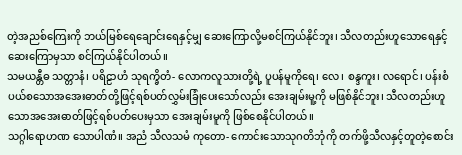တဲ့အညစ်ကြေးကို ဘယ်မြစ်ရေချောင်းရေနှင့်မျှ ဆေးကြောလို့မစင်ကြယ်နိုင်ဘူး၊ သီလတည်းဟူသောရေနှင့်ဆေးကြောမှသာ စင်ကြယ်နိုင်ပါတယ်။
သမယန္တီဓ သတ္တာနံ၊ ပရိဠာဟံ သုရက္ခိတံ- လောကလူသားတို့ရဲ့ ပူပန်မူကိုရေ၊ လေ၊ စန္ဒကူး၊ လရောင်၊ ပန်းစံပယ်စသောအအေးဓာတ်တို့ဖြင့်ရစ်ပတ်လွှမ်းခြုံပေးသော်လည်း အေးချမ်းမူ့ကို မဖြစ်နိုင်ဘူး၊ သီလတည်းဟူသောအအေးဓာတ်ဖြင့်ရစ်ပတ်ပေးမှသာ အေးချမ်းမူကို ဖြစ်စေနိုင်ပါတယ်။
သဂ္ဂါရောဟဏ သောပါဏံ။ အညံ သီလသမံ ကုတော- ကောင်းသောသုဂတိဘုံကို တက်ဖို့သီလနှင့်တူတဲ့စောင်း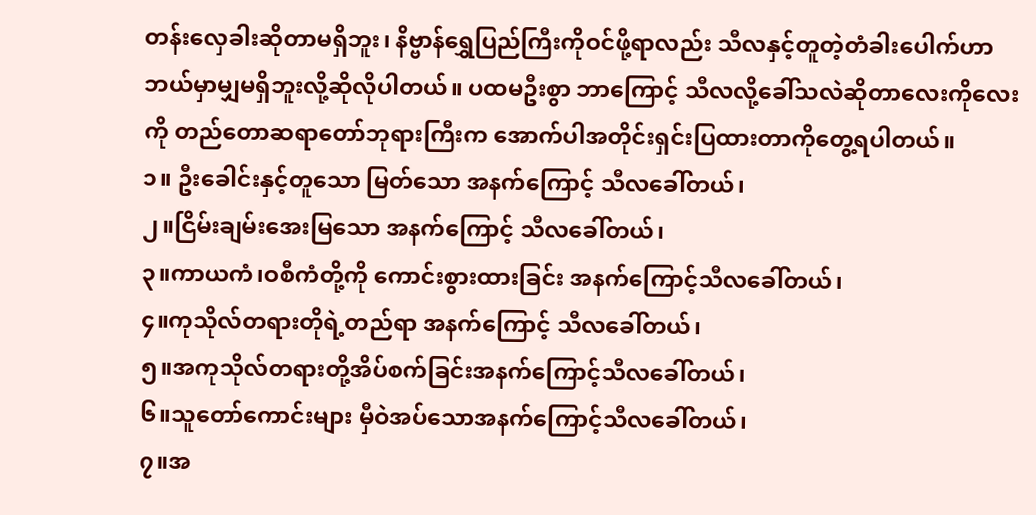တန်းလှေခါးဆိုတာမရှိဘူး၊ နိဗ္ဗာန်ရွှေပြည်ကြီးကိုဝင်ဖို့ရာလည်း သီလနှင့်တူတဲ့တံခါးပေါက်ဟာ ဘယ်မှာမျှမရှိဘူးလို့ဆိုလိုပါတယ်။ ပထမဦးစွာ ဘာကြောင့် သီလလို့ခေါ်သလဲဆိုတာလေးကိုလေးကို တည်တောဆရာတော်ဘုရားကြီးက အောက်ပါအတိုင်းရှင်းပြထားတာကိုတွေ့ရပါတယ်။
၁။ ဦးခေါင်းနှင့်တူသော မြတ်သော အနက်ကြောင့် သီလခေါ်တယ်၊
၂။ငြိမ်းချမ်းအေးမြသော အနက်ကြောင့် သီလခေါ်တယ်၊
၃။ကာယကံ၊ဝစီကံတို့ကို ကောင်းစွားထားခြင်း အနက်ကြောင့်သီလခေါ်တယ်၊
၄။ကုသိုလ်တရားတိုရဲ့တည်ရာ အနက်ကြောင့် သီလခေါ်တယ်၊
၅။အကုသိုလ်တရားတို့အိပ်စက်ခြင်းအနက်ကြောင့်သီလခေါ်တယ်၊
၆။သူတော်ကောင်းများ မှီဝဲအပ်သောအနက်ကြောင့်သီလခေါ်တယ်၊
၇။အ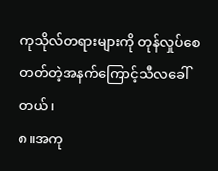ကုသိုလ်တရားများကို တုန်လှုပ်စေတတ်တဲ့အနက်ကြောင့်သီလခေါ်တယ်၊
၈။အကု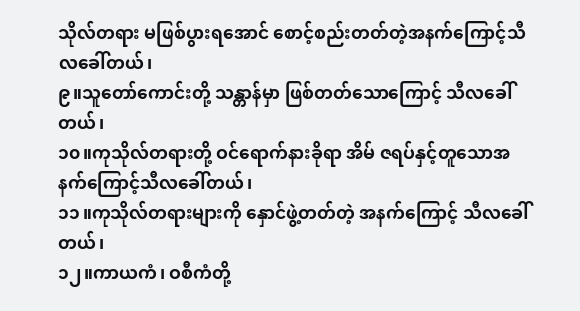သိုလ်တရား မဖြစ်ပွားရအောင် စောင့်စည်းတတ်တဲ့အနက်ကြောင့်သီလခေါ်တယ်၊
၉။သူတော်ကောင်းတို့ သန္တာန်မှာ ဖြစ်တတ်သောကြောင့် သီလခေါ်တယ်၊
၁၀။ကုသိုလ်တရားတို့ ဝင်ရောက်နားခိုရာ အိမ် ဇရပ်နှင့်တူသောအနက်ကြောင့်သီလခေါ်တယ်၊
၁၁။ကုသိုလ်တရားများကို နှောင်ဖွဲ့တတ်တဲ့ အနက်ကြောင့် သီလခေါ်တယ်၊
၁၂။ကာယကံ၊ ဝစီကံတို့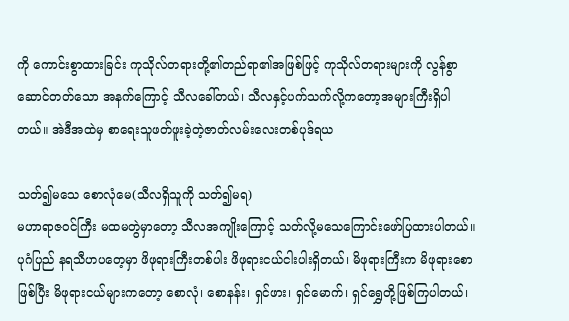ကို ကောင်းစွာထားခြင်း ကုသိုလ်တရားတို့၏တည်ရာ၏အဖြစ်ဖြင့် ကုသိုလ်တရားများကို လွန်စွာဆောင်တတ်သော အနက်ကြောင့် သီလခေါ်တယ်၊ သီလနှင့်ပက်သက်လို့ကတော့အများကြီးရှိပါတယ်။ အဲဒီအထဲမှ စာရေးသူဖတ်ဖူးခဲ့တဲ့ဇာတ်လမ်းလေးတစ်ပုဒ်ရယ

သတ်၍မသေ စောလုံမေ(သီလရှိသူကို သတ်၍မရ)
မဟာရာဇဝင်ကြီး မထမတွဲမှာတော့ သီလအကျိုးကြောင့် သတ်လို့မသေကြောင်းဖော်ပြထားပါတယ်။
ပုဂံပြည် နရသီဟပတေ့မှာ ဖိဖုရားကြီးတစ်ပါး ဖိဖုရားငယ်ငါးပါးရှိတယ်၊ မိဖုရားကြီးက မိဖုရားစောဖြစ်ပြီး မိဖုရားငယ်များကတော့ စောလုံ၊ စောနန်း၊ ရှင်ဖား၊ ရှင်မောက်၊ ရှင်ရွှေတို့ဖြစ်ကြပါတယ်၊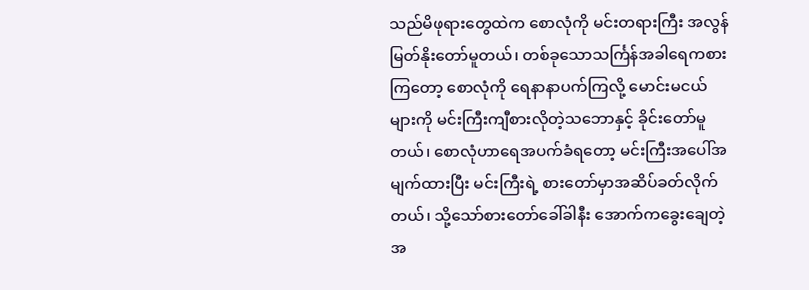သည်မိဖုရားတွေထဲက စောလုံကို မင်းတရားကြီး အလွန်မြတ်နိုးတော်မူတယ်၊ တစ်ခုသောသင်္ကြန်အခါရေကစားကြတော့ စောလုံကို ရေနာနာပက်ကြလို့ မောင်းမငယ်များကို မင်းကြီးကျီစားလိုတဲ့သဘောနှင့် ခိုင်းတော်မူတယ်၊ စောလုံဟာရေအပက်ခံရတော့ မင်းကြီးအပေါ်အမျက်ထားပြီး မင်းကြီးရဲ့ စားတော်မှာအဆိပ်ခတ်လိုက်တယ်၊ သို့သော်စားတော်ခေါ်ခါနီး အောက်ကခွေးချေတဲ့အ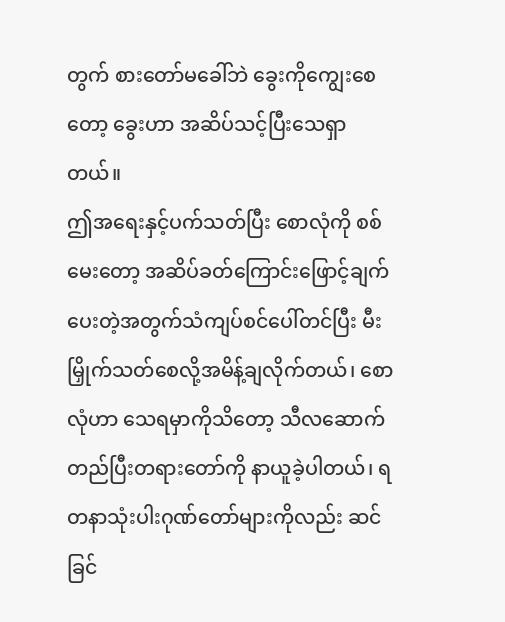တွက် စားတော်မခေါ်ဘဲ ခွေးကိုကျွေးစေတော့ ခွေးဟာ အဆိပ်သင့်ပြီးသေရှာတယ်။
ဤအရေးနှင့်ပက်သတ်ပြီး စောလုံကို စစ်မေးတော့ အဆိပ်ခတ်ကြောင်းဖြောင့်ချက်ပေးတဲ့အတွက်သံကျပ်စင်ပေါ်တင်ပြီး မီးမြှိုက်သတ်စေလို့အမိန့်ချလိုက်တယ်၊ စောလုံဟာ သေရမှာကိုသိတော့ သီလဆောက်တည်ပြီးတရားတော်ကို နာယူခဲ့ပါတယ်၊ ရတနာသုံးပါးဂုဏ်တော်များကိုလည်း ဆင်ခြင်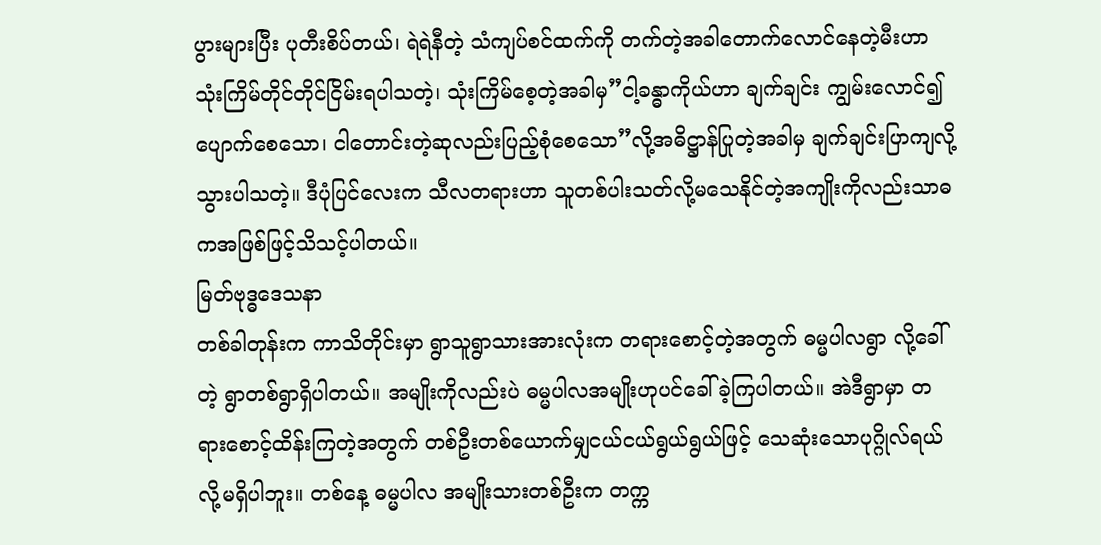ပွားများပြီး ပုတီးစိပ်တယ်၊ ရဲရဲနီတဲ့ သံကျပ်စင်ထက်ကို တက်တဲ့အခါတောက်လောင်နေတဲ့မီးဟာသုံးကြိမ်တိုင်တိုင်ငြိမ်းရပါသတဲ့၊ သုံးကြိမ်စေ့တဲ့အခါမှ”ငါ့ခန္ဓာကိုယ်ဟာ ချက်ချင်း ကျွမ်းလောင်၍ ပျောက်စေသော၊ ငါတောင်းတဲ့ဆုလည်းပြည့်စုံစေသော”လို့အဓိဋ္ဌာန်ပြုတဲ့အခါမှ ချက်ချင်းပြာကျလို့သွားပါသတဲ့။ ဒီပုံပြင်လေးက သီလတရားဟာ သူတစ်ပါးသတ်လို့မသေနိုင်တဲ့အကျိုးကိုလည်းသာဓကအဖြစ်ဖြင့်သိသင့်ပါတယ်။
မြတ်ဗုဒ္ဓဒေသနာ
တစ်ခါတုန်းက ကာသိတိုင်းမှာ ရွာသူရွာသားအားလုံးက တရားစောင့်တဲ့အတွက် ဓမ္မပါလရွာ လို့ခေါ်တဲ့ ရွာတစ်ရွာရှိပါတယ်။ အမျိုးကိုလည်းပဲ ဓမ္မပါလအမျိုးဟုပင်ခေါ်ခဲ့ကြပါတယ်။ အဲဒီရွာမှာ တရားစောင့်ထိန်းကြတဲ့အတွက် တစ်ဦးတစ်ယောက်မျှငယ်ငယ်ရွယ်ရွယ်ဖြင့် သေဆုံးသောပုဂ္ဂိုလ်ရယ်လို့မရှိပါဘူး။ တစ်နေ့ ဓမ္မပါလ အမျိုးသားတစ်ဦးက တက္က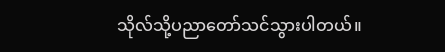သိုလ်သို့ပညာတော်သင်သွားပါတယ်။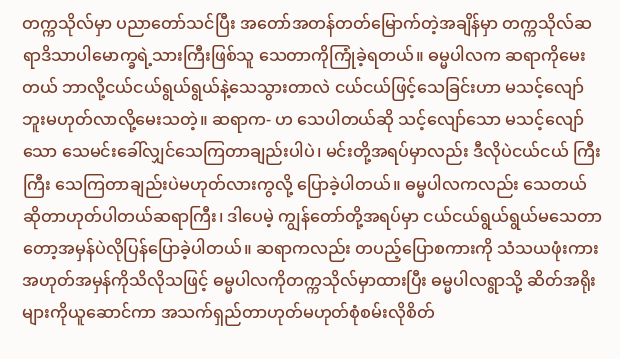တက္ကသိုလ်မှာ ပညာတော်သင်ပြီး အတော်အတန်တတ်မြောက်တဲ့အချိန်မှာ တက္ကသိုလ်ဆရာဒိသာပါမောက္ခရဲ့သားကြီးဖြစ်သူ သေတာကိုကြုံခဲ့ရတယ်။ ဓမ္မပါလက ဆရာကိုမေးတယ် ဘာလို့ငယ်ငယ်ရွယ်ရွယ်နဲ့သေသွားတာလဲ ငယ်ငယ်ဖြင့်သေခြင်းဟာ မသင့်လျော်ဘူးမဟုတ်လာလို့မေးသတဲ့။ ဆရာက- ဟ သေပါတယ်ဆို သင့်လျော်သော မသင့်လျော်သော သေမင်းခေါ်လျှင်သေကြတာချည်းပါပဲ၊ မင်းတို့အရပ်မှာလည်း ဒီလိုပဲငယ်ငယ် ကြီးကြီး သေကြတာချည်းပဲမဟုတ်လားကွလို့ ပြောခဲ့ပါတယ်။ ဓမ္မပါလကလည်း သေတယ်ဆိုတာဟုတ်ပါတယ်ဆရာကြီး၊ ဒါပေမဲ့ ကျွန်တော်တို့အရပ်မှာ ငယ်ငယ်ရွယ်ရွယ်မသေတာတော့အမှန်ပဲလိုပြန်ပြောခဲ့ပါတယ်။ ဆရာကလည်း တပည့်ပြောစကားကို သံသယဖုံးကား အဟုတ်အမှန်ကိုသိလိုသဖြင့် ဓမ္မပါလကိုတက္ကသိုလ်မှာထားပြီး ဓမ္မပါလရွာသို့ ဆိတ်အရိုးများကိုယူဆောင်ကာ အသက်ရှည်တာဟုတ်မဟုတ်စုံစမ်းလိုစိတ်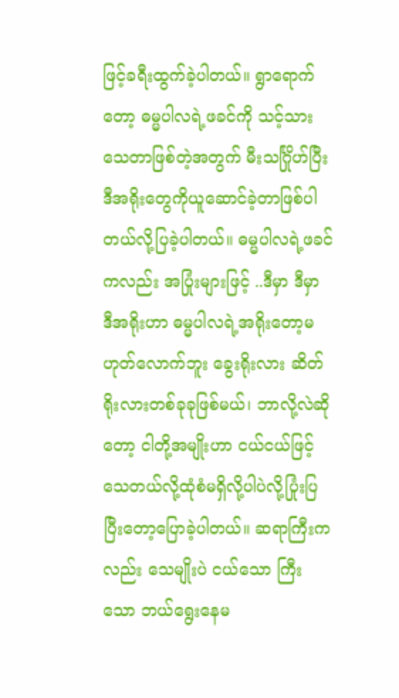ဖြင့်ခရီးထွက်ခဲ့ပါတယ်။ ရွာရောက်တော့ ဓမ္မပါလရဲ့ဖခင်ကို သင့်သား သေတာဖြစ်တဲ့အတွက် မီးသင်္ဂြိုဟ်ပြီး ဒီအရိုးတွေကိုယူဆောင်ခဲ့တာဖြစ်ပါတယ်လို့ပြခဲ့ပါတယ်။ ဓမ္မပါလရဲ့ဖခင်ကလည်း အပြုံးများဖြင့် ..ဒီမှာ ဒီမှာ ဒီအရိုးဟာ ဓမ္မပါလရဲ့အရိုးတော့မဟုတ်လောက်ဘူး ခွေးရိုးလား ဆိတ်ရိုးလားတစ်ခုခုဖြစ်မယ်၊ ဘာလို့လဲဆိုတော့ ငါတို့အမျိုးဟာ ငယ်ငယ်ဖြင့်သေတယ်လို့ထုံစံမရှိလို့ပါပဲလို့ပြုံးပြပြီးတော့ပြောခဲ့ပါတယ်။ ဆရာကြီးကလည်း သေမျိုးပဲ ငယ်သော ကြီးသော ဘယ်ရွေးနေမ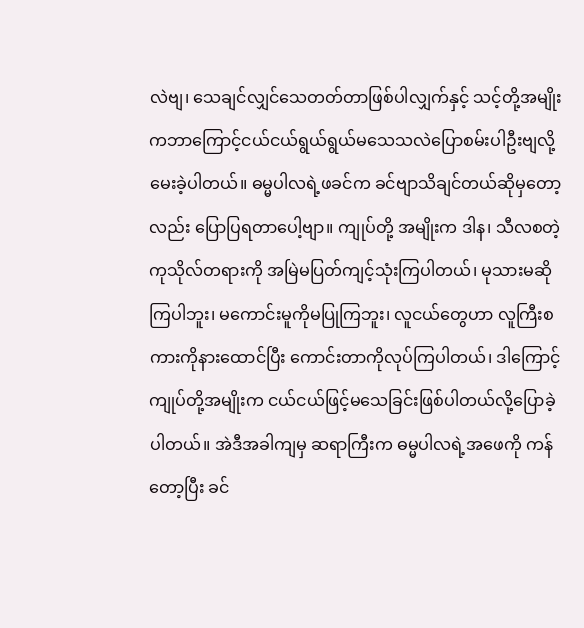လဲဗျ၊ သေချင်လျှင်သေတတ်တာဖြစ်ပါလျှက်နှင့် သင့်တို့အမျိုးကဘာကြောင့်ငယ်ငယ်ရွယ်ရွယ်မသေသလဲပြောစမ်းပါဦးဗျလို့မေးခဲ့ပါတယ်။ ဓမ္မပါလရဲ့ဖခင်က ခင်ဗျာသိချင်တယ်ဆိုမှတော့လည်း ပြောပြရတာပေါ့ဗျာ။ ကျုပ်တို့ အမျိုးက ဒါန၊ သီလစတဲ့ကုသိုလ်တရားကို အမြဲမပြတ်ကျင့်သုံးကြပါတယ်၊ မုသားမဆိုကြပါဘူး၊ မကောင်းမူကိုမပြုကြဘူး၊ လူငယ်တွေဟာ လူကြီးစကားကိုနားထောင်ပြီး ကောင်းတာကိုလုပ်ကြပါတယ်၊ ဒါကြောင့်ကျုပ်တို့အမျိုးက ငယ်ငယ်ဖြင့်မသေခြင်းဖြစ်ပါတယ်လို့ပြောခဲ့ပါတယ်။ အဲဒီအခါကျမှ ဆရာကြီးက ဓမ္မပါလရဲ့အဖေကို ကန်တော့ပြီး ခင်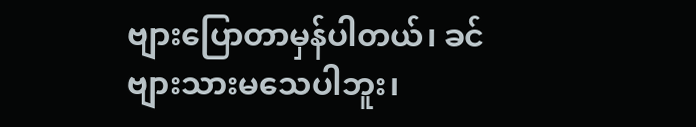ဗျားပြောတာမှန်ပါတယ်၊ ခင်ဗျားသားမသေပါဘူး၊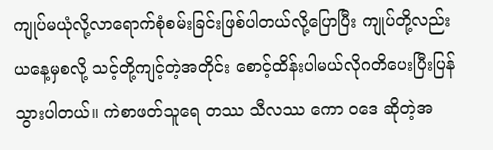ကျုပ်မယုံလို့လာရောက်စုံစမ်းခြင်းဖြစ်ပါတယ်လို့ပြောပြီး ကျုပ်တို့လည်း ယနေ့မှစလို့ သင့်တို့ကျင့်တဲ့အတိုင်း စောင့်ထိန်းပါမယ်လိုဂတိပေးပြီးပြန်သွားပါတယ်။ ကဲစာဖတ်သူရေ တဿ သီလဿ ကော ဝဒေ ဆိုတဲ့အ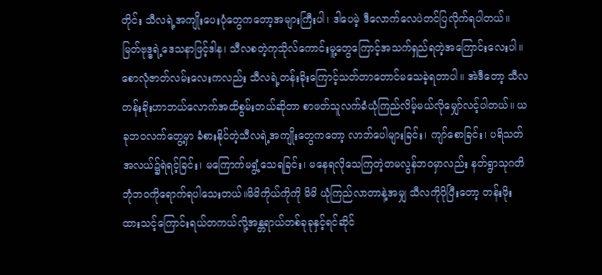တိုင်း သီလရဲ့အကျိုးပေးပုံတွေကတော့အများကြီးပါ၊ ဒါပေမဲ့ ဒီလောက်လေပဲတင်ပြလိုက်ရပါတယ်။ မြတ်ဗုဒ္ဓရဲ့ဒေသနာဖြင့်ဒါန၊ သီလစတဲ့ကုသိုလ်ကောင်းမူ့တွေကြောင့်အသက်ရှည်ရတဲ့အကြောင်းလေးပါ။ စောလုံဇာတ်လမ်းလေးကလည်း သီလရဲ့တန်းခိုးကြောင့်သတ်တာတောင်မသေခဲ့ရတာပါ။ အဲဒီတော့ သီလတန်းခိုးဟာဘယ်လောက်အထိစွမ်းတယ်ဆိုတာ စာဖတ်သူလက်ခံယုံကြည်လိမ့်မယ်လိုမျှော်လင့်ပါတယ်။ ယခုဘဝလက်တွေ့မှာ ခံစားနိုင်တဲ့သီလရဲ့အကျိုးတွေကတော့ လာဘ်ပေါများခြင်း၊ ကျာ်စောခြင်း၊ ပရိသတ်အလယ်၌ရဲရင့်ခြင်း၊ မကြောက်မရွံ့သေရခြင်း၊ မနေရလိုသေကြတဲ့တမလွန်ဘဝမှာလည်း နတ်ရွာသုဂတိဘုံဘဝကိုရောက်ရပါသေးတယ်။မိမိကိုယ်ကိုကို မိမိ ယုံကြည်လာတာနဲ့အမျှ သီလကိုပိုပြီးတော့ တန်းဖိုးထားသင့်ကြောင်းရယ်တကယ်လို့အန္တရာယ်တစ်ခုခုနှင့်ရင်ဆိုင်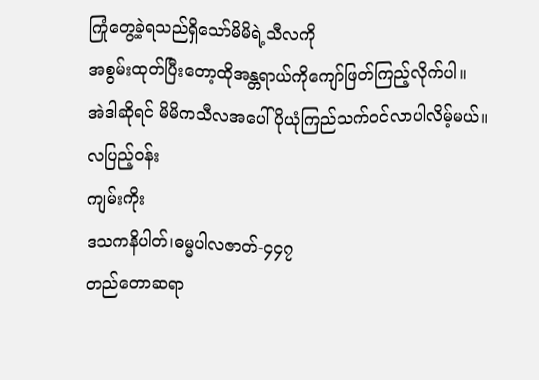ကြုံတွေ့ခဲ့ရသည်ရှိသော်မိမိရဲ့သီလကို
အစွမ်းထုတ်ပြီးတော့ထိုအန္တရာယ်ကိုကျော်ဖြတ်ကြည့်လိုက်ပါ။
အဲဒါဆိုရင် မိမိကသီလအပေါ်ပိုယုံကြည်သက်ဝင်လာပါလိမ့်မယ်။
လပြည့်ဝန်း
ကျမ်းကိုး
ဒသကနိပါတ်၊ဓမ္မပါလဇာတ်-၄၄၇
တည်တောဆရာ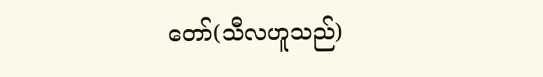တော်(သီလဟူသည်)